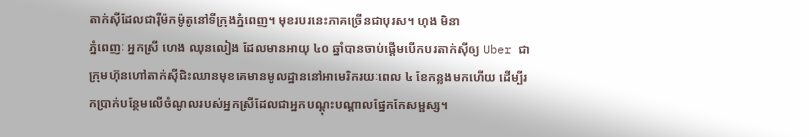តាក់ស៊ីដែលជារ៉ឺម៉កម៉ូតូនៅទីក្រុងភ្នំពេញ។ មុខរបរនេះភាគច្រើនជាបុរស។ ហុង មិនា
ភ្នំពេញៈ អ្នកស្រី ហេង ឈុនលៀង ដែលមានអាយុ ៤០ ឆ្នាំបានចាប់ផ្ដើមបើកបរតាក់ស៊ីឲ្យ Uber ជាក្រុមហ៊ុនហៅតាក់ស៊ីជិះឈានមុខគេមានមូលដ្ឋាននៅអាមេរិករយៈពេល ៤ ខែកន្លងមកហើយ ដើម្បីរកប្រាក់បន្ថែមលើចំណូលរបស់អ្នកស្រីដែលជាអ្នកបណ្ដុះបណ្ដាលផ្នែកកែសម្ផស្ស។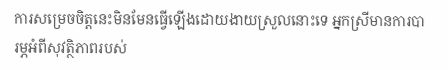ការសម្រេចចិត្តនេះមិនមែនធ្វើឡើងដោយងាយស្រួលនោះទេ អ្នកស្រីមានការបារម្ភអំពីសុវត្ថិភាពរបស់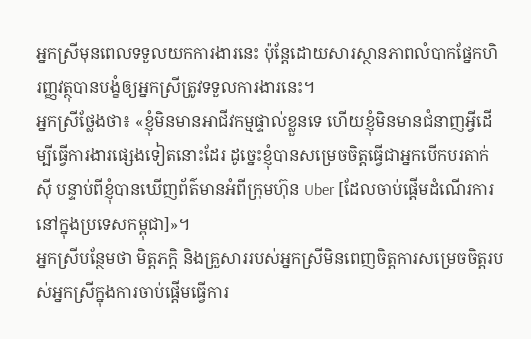អ្នកស្រីមុនពេលទទួលយកការងារនេះ ប៉ុន្តែដោយសារស្ថានភាពលំបាកផ្នែកហិរញ្ញវត្ថុបានបង្ខំឲ្យអ្នកស្រីត្រូវទទួលការងារនេះ។
អ្នកស្រីថ្លែងថា៖ «ខ្ញុំមិនមានអាជីវកម្មផ្ទាល់ខ្លួនទេ ហើយខ្ញុំមិនមានជំនាញអ្វីដើម្បីធ្វើការងារផ្សេងទៀតនោះដែរ ដូច្នេះខ្ញុំបានសម្រេចចិត្តធ្វើជាអ្នកបើកបរតាក់ស៊ី បន្ទាប់ពីខ្ញុំបានឃើញព័ត៌មានអំពីក្រុមហ៊ុន Uber [ដែលចាប់ផ្ដើមដំណើរការនៅក្នុងប្រទេសកម្ពុជា]»។
អ្នកស្រីបន្ថែមថា មិត្តភកិ្ត និងគ្រួសាររបស់អ្នកស្រីមិនពេញចិត្តការសម្រេចចិត្តរបស់អ្នកស្រីក្នុងការចាប់ផ្ដើមធ្វើការ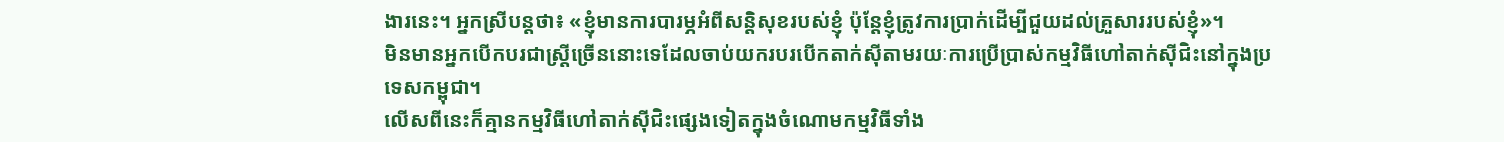ងារនេះ។ អ្នកស្រីបន្តថា៖ «ខ្ញុំមានការបារម្ភអំពីសន្ដិសុខរបស់ខ្ញុំ ប៉ុន្តែខ្ញុំត្រូវការប្រាក់ដើម្បីជួយដល់គ្រួសាររបស់ខ្ញុំ»។
មិនមានអ្នកបើកបរជាស្ដ្រីច្រើននោះទេដែលចាប់យករបរបើកតាក់ស៊ីតាមរយៈការប្រើប្រាស់កម្មវិធីហៅតាក់ស៊ីជិះនៅក្នុងប្រទេសកម្ពុជា។
លើសពីនេះក៏គ្មានកម្មវិធីហៅតាក់ស៊ីជិះផ្សេងទៀតក្នុងចំណោមកម្មវិធីទាំង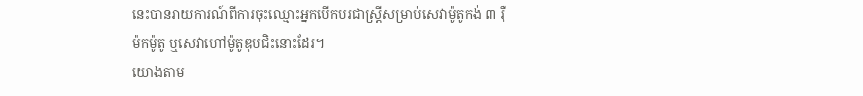នេះបានរាយការណ៍ពីការចុះឈ្មោះអ្នកបើកបរជាស្ដ្រីសម្រាប់សេវាម៉ូតូកង់ ៣ រ៉ឺម៉កម៉ូតូ ឬសេវាហៅម៉ូតូឌុបជិះនោះដែរ។
យោងតាម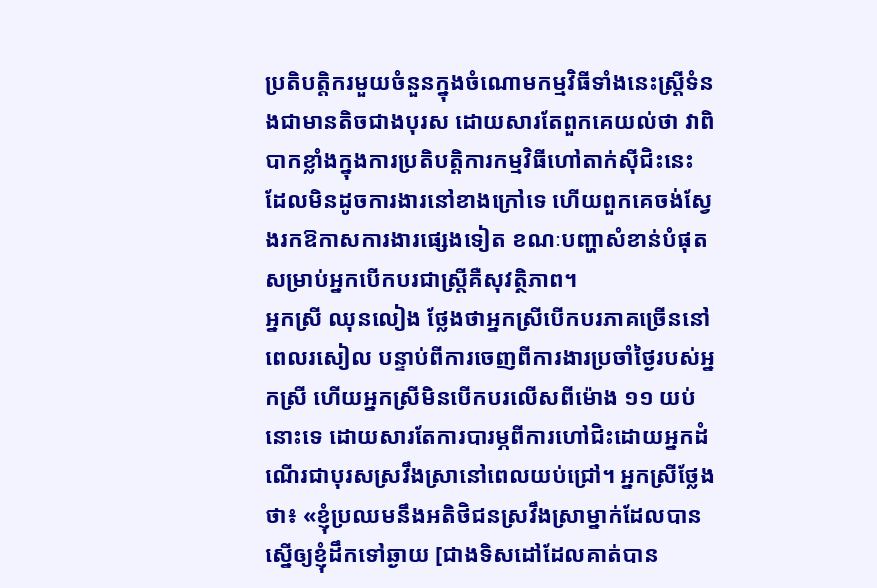ប្រតិបត្តិករមួយចំនួនក្នុងចំណោមកម្មវិធីទាំងនេះស្ដ្រីទំនងជាមានតិចជាងបុរស ដោយសារតែពួកគេយល់ថា វាពិបាកខ្លាំងក្នុងការប្រតិបត្តិការកម្មវិធីហៅតាក់ស៊ីជិះនេះ ដែលមិនដូចការងារនៅខាងក្រៅទេ ហើយពួកគេចង់ស្វែងរកឱកាសការងារផ្សេងទៀត ខណៈបញ្ហាសំខាន់បំផុតសម្រាប់អ្នកបើកបរជាស្ដ្រីគឺសុវត្ថិភាព។
អ្នកស្រី ឈុនលៀង ថ្លែងថាអ្នកស្រីបើកបរភាគច្រើននៅពេលរសៀល បន្ទាប់ពីការចេញពីការងារប្រចាំថ្ងៃរបស់អ្នកស្រី ហើយអ្នកស្រីមិនបើកបរលើសពីម៉ោង ១១ យប់នោះទេ ដោយសារតែការបារម្ភពីការហៅជិះដោយអ្នកដំណើរជាបុរសស្រវឹងស្រានៅពេលយប់ជ្រៅ។ អ្នកស្រីថ្លែងថា៖ «ខ្ញុំប្រឈមនឹងអតិថិជនស្រវឹងស្រាម្នាក់ដែលបានស្នើឲ្យខ្ញុំដឹកទៅឆ្ងាយ [ជាងទិសដៅដែលគាត់បាន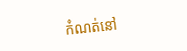កំណត់នៅ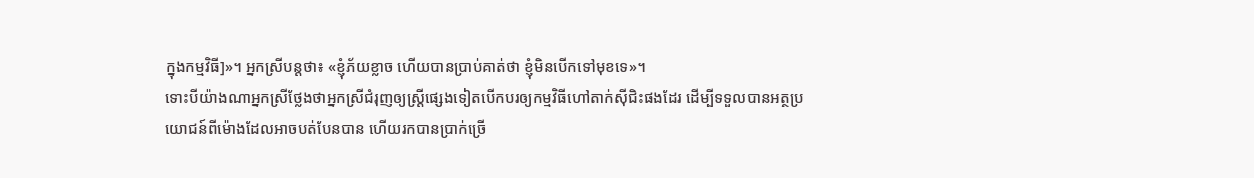ក្នុងកម្មវិធី]»។ អ្នកស្រីបន្តថា៖ «ខ្ញុំភ័យខ្លាច ហើយបានប្រាប់គាត់ថា ខ្ញុំមិនបើកទៅមុខទេ»។
ទោះបីយ៉ាងណាអ្នកស្រីថ្លែងថាអ្នកស្រីជំរុញឲ្យស្ដ្រីផ្សេងទៀតបើកបរឲ្យកម្មវិធីហៅតាក់ស៊ីជិះផងដែរ ដើម្បីទទួលបានអត្ថប្រយោជន៍ពីម៉ោងដែលអាចបត់បែនបាន ហើយរកបានប្រាក់ច្រើ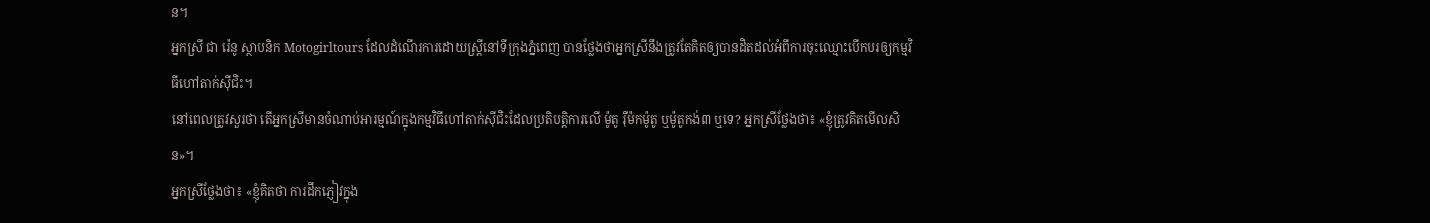ន។
អ្នកស្រី ជា រ៉េនូ ស្ថាបនិក Motogirltours ដែលដំណើរការដោយស្ដ្រីនៅទីក្រុងភ្នំពេញ បានថ្លែងថាអ្នកស្រីនឹងត្រូវតែគិតឲ្យបានដិតដល់អំពីការចុះឈ្មោះបើកបរឲ្យកម្មវិធីហៅតាក់ស៊ីជិះ។
នៅពេលត្រូវសួរថា តើអ្នកស្រីមានចំណាប់អារម្មណ៍ក្នុងកម្មវិធីហៅតាក់ស៊ីជិះដែលប្រតិបត្តិការលើ ម៉ូតូ រ៉ឺម៉កម៉ូតូ ឬម៉ូតូកង់៣ ឬទេ? អ្នកស្រីថ្លែងថា៖ «ខ្ញុំត្រូវគិតមើលសិន»។
អ្នកស្រីថ្លែងថា៖ «ខ្ញុំគិតថា ការដឹកភ្ញៀវក្នុង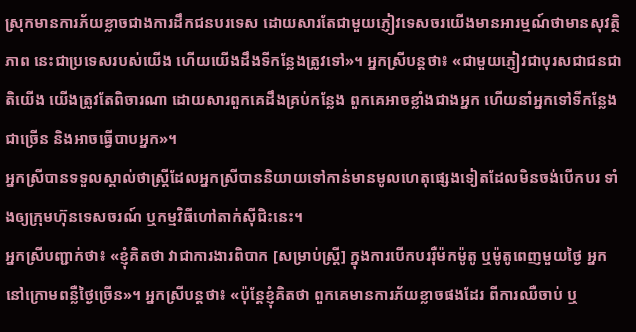ស្រុកមានការភ័យខ្លាចជាងការដឹកជនបរទេស ដោយសារតែជាមួយភ្ញៀវទេសចរយើងមានអារម្មណ៍ថាមានសុវត្ថិភាព នេះជាប្រទេសរបស់យើង ហើយយើងដឹងទីកន្លែងត្រូវទៅ»។ អ្នកស្រីបន្តថា៖ «ជាមួយភ្ញៀវជាបុរសជាជនជាតិយើង យើងត្រូវតែពិចារណា ដោយសារពួកគេដឹងគ្រប់កន្លែង ពួកគេអាចខ្លាំងជាងអ្នក ហើយនាំអ្នកទៅទីកន្លែងជាច្រើន និងអាចធ្វើបាបអ្នក»។
អ្នកស្រីបានទទួលស្គាល់ថាស្ដ្រីដែលអ្នកស្រីបាននិយាយទៅកាន់មានមូលហេតុផ្សេងទៀតដែលមិនចង់បើកបរ ទាំងឲ្យក្រុមហ៊ុនទេសចរណ៍ ឬកម្មវិធីហៅតាក់ស៊ីជិះនេះ។
អ្នកស្រីបញ្ជាក់ថា៖ «ខ្ញុំគិតថា វាជាការងារពិបាក [សម្រាប់ស្ដ្រី] ក្នុងការបើកបររ៉ឺម៉កម៉ូតូ ឬម៉ូតូពេញមួយថ្ងៃ អ្នកនៅក្រោមពន្លឺថ្ងៃច្រើន»។ អ្នកស្រីបន្តថា៖ «ប៉ុន្តែខ្ញុំគិតថា ពួកគេមានការភ័យខ្លាចផងដែរ ពីការឈឺចាប់ ឬ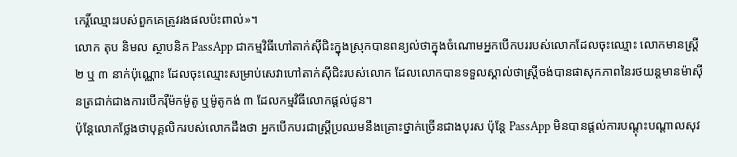កេរ្ដិ៍ឈ្មោះរបស់ពួកគេត្រូវរងផលប៉ះពាល់»។
លោក តុប និមល ស្ថាបនិក PassApp ជាកម្មវិធីហៅតាក់ស៊ីជិះក្នុងស្រុកបានពន្យល់ថាក្នុងចំណោមអ្នកបើកបររបស់លោកដែលចុះឈ្មោះ លោកមានស្ដ្រី ២ ឬ ៣ នាក់ប៉ុណ្ណោះ ដែលចុះឈ្មោះសម្រាប់សេវាហៅតាក់ស៊ីជិះរបស់លោក ដែលលោកបានទទួលស្គាល់ថាស្ដ្រីចង់បានផាសុកភាពនៃរថយន្តមានម៉ាស៊ីនត្រជាក់ជាងការបើករ៉ឺម៉កម៉ូតូ ឬម៉ូតូកង់ ៣ ដែលកម្មវិធីលោកផ្ដល់ជូន។
ប៉ុន្តែលោកថ្លែងថាបុគ្គលិករបស់លោកដឹងថា អ្នកបើកបរជាស្ដ្រីប្រឈមនឹងគ្រោះថ្នាក់ច្រើនជាងបុរស ប៉ុន្តែ PassApp មិនបានផ្ដល់ការបណ្ដុះបណ្ដាលសុវ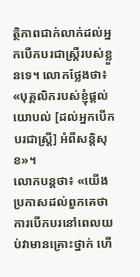ត្ថិភាពជាក់លាក់ដល់អ្នកបើកបរជាស្ដ្រីរបស់ខ្លួនទេ។ លោកថ្លែងថា៖ «បុគ្គលិករបស់ខ្ញុំផ្ដល់យោបល់ [ដល់អ្នកបើកបរជាស្ដ្រី] អំពីសន្ដិសុខ»។
លោកបន្តថា៖ «យើងប្រកាសដល់ពួកគេថា ការបើកបរនៅពេលយប់វាមានគ្រោះថ្នាក់ ហើ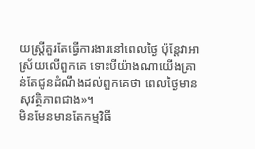យស្ដ្រីគួរតែធ្វើការងារនៅពេលថ្ងៃ ប៉ុន្តែវាអាស្រ័យលើពួកគេ ទោះបីយ៉ាងណាយើងគ្រាន់តែជូនដំណឹងដល់ពួកគេថា ពេលថ្ងៃមានសុវត្ថិភាពជាង»។
មិនមែនមានតែកម្មវិធី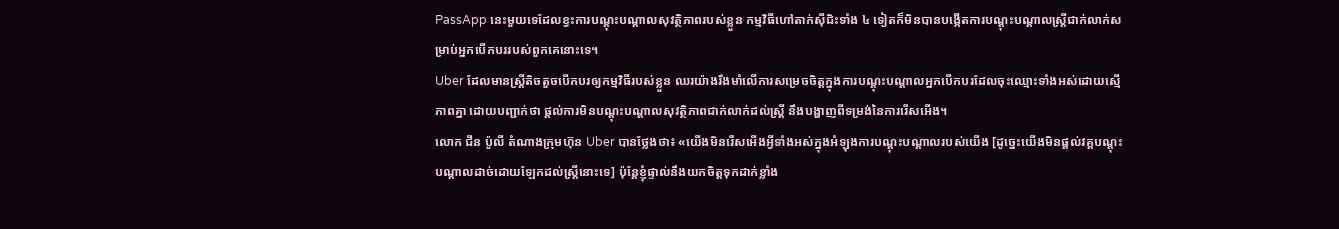PassApp នេះមួយទេដែលខ្វះការបណ្ដុះបណ្ដាលសុវត្ថិភាពរបស់ខ្លួន កម្មវិធីហៅតាក់ស៊ីជិះទាំង ៤ ទៀតក៏មិនបានបង្កើតការបណ្ដុះបណ្ដាលស្ដ្រីជាក់លាក់សម្រាប់អ្នកបើកបររបស់ពួកគេនោះទេ។
Uber ដែលមានស្ដ្រីតិចតួចបើកបរឲ្យកម្មវិធីរបស់ខ្លួន ឈរយ៉ាងរឹងមាំលើការសម្រេចចិត្តក្នុងការបណ្ដុះបណ្ដាលអ្នកបើកបរដែលចុះឈ្មោះទាំងអស់ដោយស្មើភាពគ្នា ដោយបញ្ជាក់ថា ផ្ដល់ការមិនបណ្ដុះបណ្ដាលសុវត្ថិភាពជាក់លាក់ដល់ស្ដ្រី នឹងបង្ហាញពីទម្រង់នៃការរើសអើង។
លោក ជីន ប៉ូលី តំណាងក្រុមហ៊ុន Uber បានថ្លែងថា៖ «យើងមិនរើសអើងអ្វីទាំងអស់ក្នុងអំឡុងការបណ្ដុះបណ្ដាលរបស់យើង [ដូច្នេះយើងមិនផ្ដល់វគ្គបណ្ដុះបណ្ដាលដាច់ដោយឡែកដល់ស្ដ្រីនោះទេ] ប៉ុន្តែខ្ញុំផ្ទាល់នឹងយកចិត្តទុកដាក់ខ្លាំង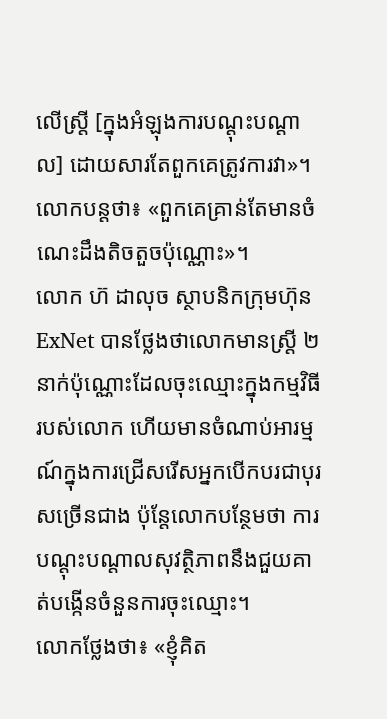លើស្ដ្រី [ក្នុងអំឡុងការបណ្ដុះបណ្ដាល] ដោយសារតែពួកគេត្រូវការវា»។ លោកបន្តថា៖ «ពួកគេគ្រាន់តែមានចំណេះដឹងតិចតួចប៉ុណ្ណោះ»។
លោក ហ៊ ដាលុច ស្ថាបនិកក្រុមហ៊ុន ExNet បានថ្លែងថាលោកមានស្ដ្រី ២ នាក់ប៉ុណ្ណោះដែលចុះឈ្មោះក្នុងកម្មវិធីរបស់លោក ហើយមានចំណាប់អារម្មណ៍ក្នុងការជ្រើសរើសអ្នកបើកបរជាបុរសច្រើនជាង ប៉ុន្តែលោកបន្ថែមថា ការបណ្ដុះបណ្ដាលសុវត្ថិភាពនឹងជួយគាត់បង្កើនចំនួនការចុះឈ្មោះ។
លោកថ្លែងថា៖ «ខ្ញុំគិត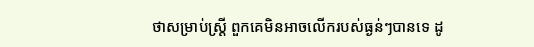ថាសម្រាប់ស្ដ្រី ពួកគេមិនអាចលើករបស់ធ្ងន់ៗបានទេ ដូ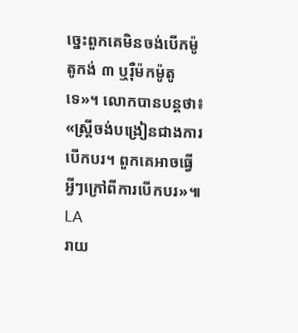ច្នេះពួកគេមិនចង់បើកម៉ូតូកង់ ៣ ឬរ៉ឺម៉កម៉ូតូទេ»។ លោកបានបន្តថា៖ «ស្ដ្រីចង់បង្រៀនជាងការបើកបរ។ ពួកគេអាចធ្វើអ្វីៗក្រៅពីការបើកបរ»៕ LA
រាយ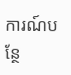ការណ៍បន្ថែ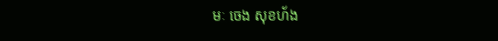មៈ ចេង សុខហ័ង